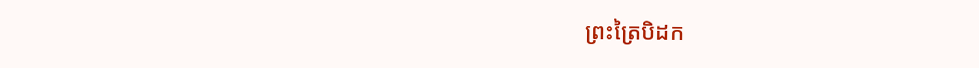ព្រះត្រៃបិដក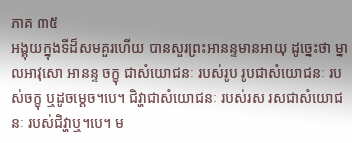ភាគ ៣៥
អង្គុយក្នុងទីដ៏សមគួរហើយ បានសួរព្រះអានន្ទមានអាយុ ដូច្នេះថា ម្នាលអាវុសោ អានន្ទ ចក្ខុ ជាសំយោជនៈ របស់រូប រូបជាសំយោជនៈ របស់ចក្ខុ ឬដូចម្តេច។បេ។ ជិវ្ហាជាសំយោជនៈ របស់រស រសជាសំយោជនៈ របស់ជិវ្ហាឬ។បេ។ ម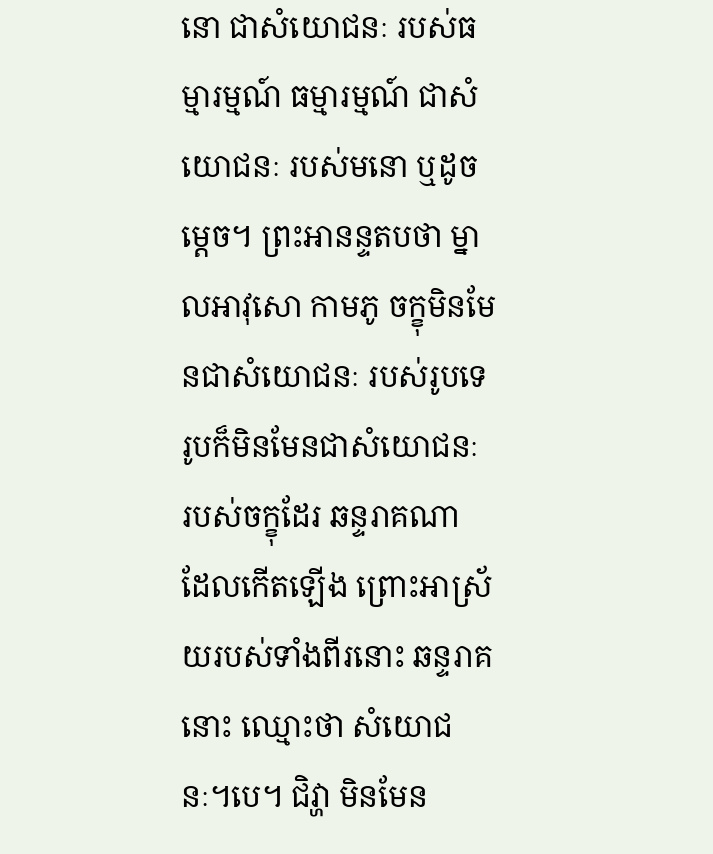នោ ជាសំយោជនៈ របស់ធម្មារម្មណ៍ ធម្មារម្មណ៍ ជាសំយោជនៈ របស់មនោ ឬដូចម្តេច។ ព្រះអានន្ទតបថា ម្នាលអាវុសោ កាមភូ ចក្ខុមិនមែនជាសំយោជនៈ របស់រូបទេ រូបក៏មិនមែនជាសំយោជនៈ របស់ចក្ខុដែរ ឆន្ទរាគណា ដែលកើតឡើង ព្រោះអាស្រ័យរបស់ទាំងពីរនោះ ឆន្ទរាគនោះ ឈ្មោះថា សំយោជនៈ។បេ។ ជិវ្ហា មិនមែន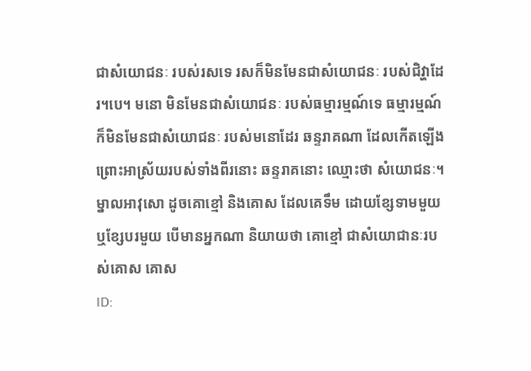ជាសំយោជនៈ របស់រសទេ រសក៏មិនមែនជាសំយោជនៈ របស់ជិវ្ហាដែរ។បេ។ មនោ មិនមែនជាសំយោជនៈ របស់ធម្មារម្មណ៍ទេ ធម្មារម្មណ៍ ក៏មិនមែនជាសំយោជនៈ របស់មនោដែរ ឆន្ទរាគណា ដែលកើតឡើង ព្រោះអាស្រ័យរបស់ទាំងពីរនោះ ឆន្ទរាគនោះ ឈ្មោះថា សំយោជនៈ។ ម្នាលអាវុសោ ដូចគោខ្មៅ និងគោស ដែលគេទឹម ដោយខ្សែទាមមួយ ឬខ្សែបរមួយ បើមានអ្នកណា និយាយថា គោខ្មៅ ជាសំយោជានៈរបស់គោស គោស
ID: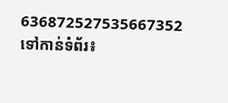636872527535667352
ទៅកាន់ទំព័រ៖